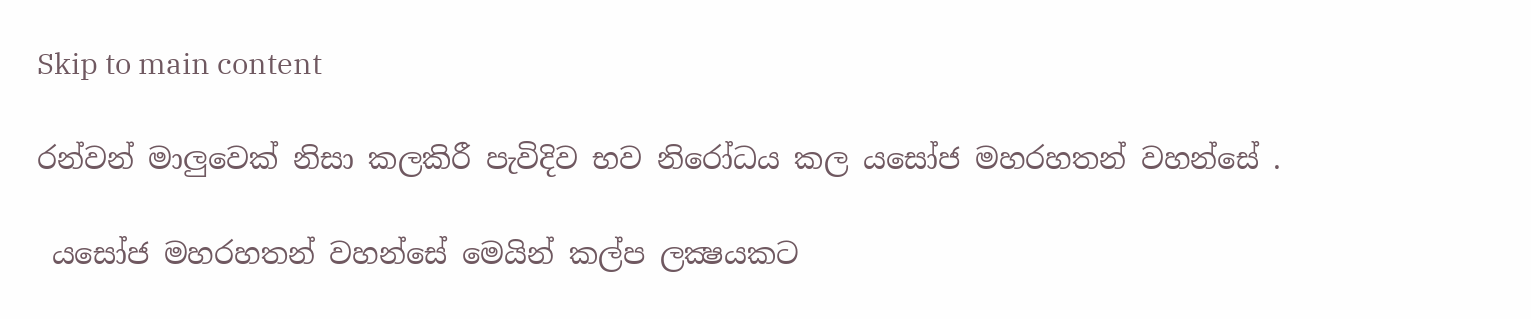Skip to main content

රන්වන් මාලුවෙක් නිසා කලකිරී පැවිදිව භව නිරෝධය කල යසෝජ මහරහතන් වහන්සේ .

 යසෝජ මහරහතන් වහන්සේ මෙයින් කල්ප ලක්‍ෂයකට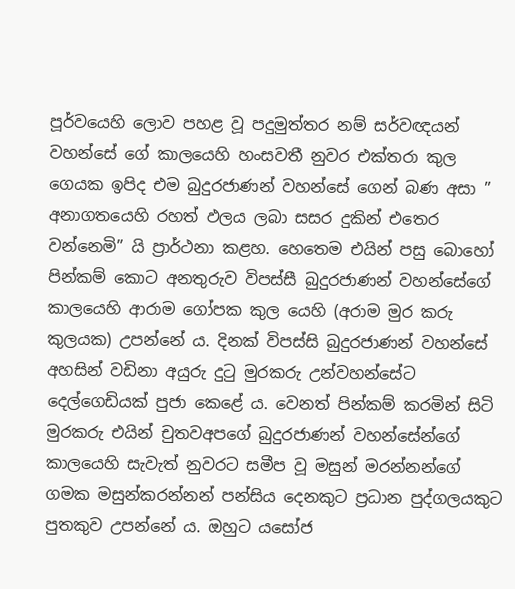පූර්වයෙහි ලොව පහළ වූ පදුමුත්තර නම් සර්වඥයන් වහන්සේ ගේ කාලයෙහි හංසවතී නුවර එක්තරා කුල ගෙයක ඉපිද එම බුදුරජාණන් වහන්සේ ගෙන් බණ අසා ” අනාගතයෙහි රහත් ඵලය ලබා සසර දුකින් එතෙර වන්නෙමි” යි ප්‍රාර්ථනා කළහ. හෙතෙම එයින් පසු බොහෝ පින්කම් කොට අනතුරුව විපස්සී බුදුරජාණන් වහන්සේගේ කාලයෙහි ආරාම ගෝපක කුල යෙහි (අරාම මුර කරු කුලයක) උපන්නේ ය. දිනක් විපස්සි බුදුරජාණන් වහන්සේ අහසින් වඩිනා අයුරු දුටු මුරකරු උන්වහන්සේට දෙල්ගෙඩියක් පුජා කෙළේ ය. වෙනත් පින්කම් කරමින් සිටි මුරකරු එයින් චුතවඅපගේ බුදුරජාණන් වහන්සේන්ගේ කාලයෙහි සැවැත් නුවරට සමීප වූ මසුන් මරන්නන්ගේ ගමක මසුන්කරන්නන් පන්සිය දෙනකුට ප්‍රධාන පුද්ගලයකුට පුතකුව උපන්නේ ය. ඔහුට යසෝජ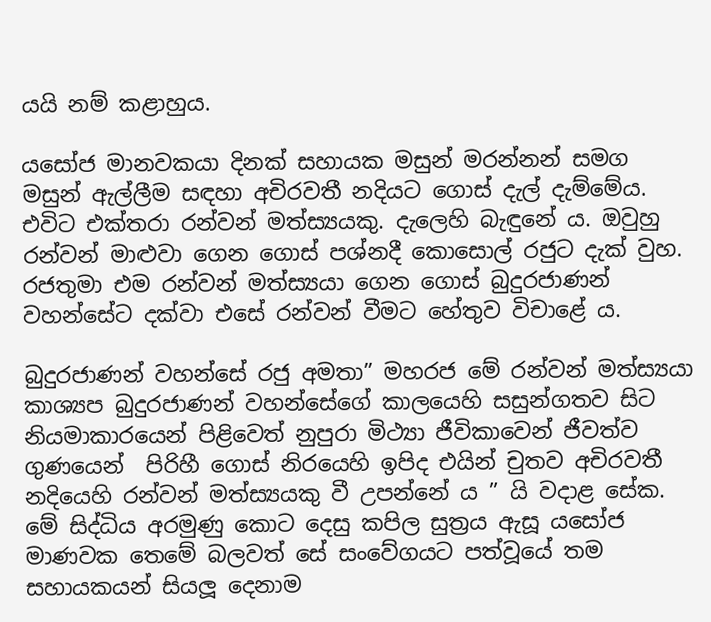යයි නම් කළාහුය.

යසෝජ මානවකයා දිනක් සහායක මසුන් මරන්නන් සමග මසුන් ඇල්ලීම සඳහා අචිරවතී නදියට ගොස් දැල් දැම්මේය. එවිට එක්තරා රන්වන් මත්ස්‍යයකු. දැලෙහි බැඳුනේ ය. ඔවුහු රන්වන් මාළුවා ගෙන ගොස් පශ්නදී කොසොල් රජුට දැක් වුහ. රජතුමා එම රන්වන් මත්ස්‍යයා ගෙන ගොස් බුදුරජාණන් වහන්සේට දක්වා එසේ රන්වන් වීමට හේතුව විචාළේ ය.

බුදුරජාණන් වහන්සේ රජු අමතා” මහරජ මේ රන්වන් මත්ස්‍යයා කාශ්‍යප බුදුරජාණන් වහන්සේගේ කාලයෙහි සසුන්ගතව සිට නියමාකාරයෙන් පිළිවෙත් නුපුරා මිථ්‍යා ජීවිකාවෙන් ජීවත්ව ගුණයෙන්  පිරිහී ගොස් නිරයෙහි ඉපිද එයින් චුතව අචිරවතී  නදියෙහි රන්වන් මත්ස්‍යයකු වී උපන්නේ ය ” යි වදාළ සේක. මේ සිද්ධිය අරමුණු කොට දෙසු කපිල සුත්‍රය ඇසූ යසෝජ මාණවක තෙමේ බලවත් සේ සංවේගයට පත්වූයේ තම සහායකයන් සියලූ දෙනාම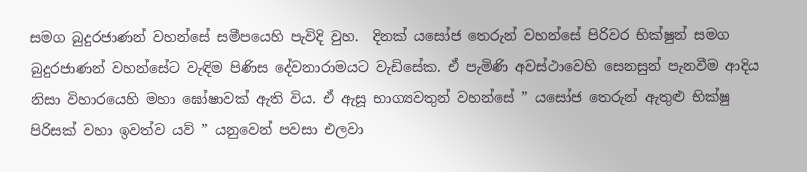සමග බුදුරජාණන් වහන්සේ සමීපයෙහි පැවිදි වුහ.  දිනක් යසෝජ තෙරුන් වහන්සේ පිරිවර භික්ෂුන් සමග බුදුරජාණන් වහන්සේට වැඳිම පිණිස දේවනාරාමයට වැඩිසේක. ඒ පැමිණි අවස්ථාවෙහි සෙනසුන් පැනවීම ආදිය නිසා විහාරයෙහි මහා ඝෝෂාවක් ඇති විය. ඒ ඇසූ භාග්‍යවතුන් වහන්සේ ” යසෝජ තෙරුන් ඇතුළු භික්ෂු පිරිසක් වහා ඉවත්ව යව් ” යනුවෙන් පවසා එලවා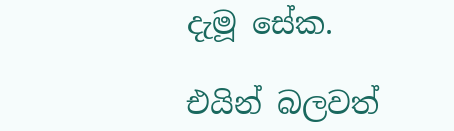දැමූ සේක.

එයින් බලවත්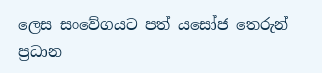ලෙස සංවේගයට පත් යසෝජ තෙරුන් ප්‍රධාන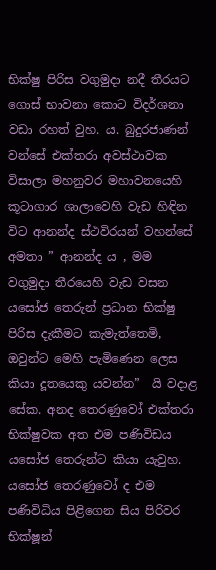භික්ෂු පිරිස වගුමුදා නදී තීරයට ගොස් භාවනා කොට විදර්ශනා වඩා රහත් වුහ. ය. බුදුරජාණන් වන්සේ එක්තරා අවස්ථාවක විසාලා මහනුවර මහාවනයෙහි කූටාගාර ශාලාවෙහි වැඩ හිඳින විට ආනන්ද ස්ථවිරයන් වහන්සේ අමතා ” ආනන්ද ය , මම වගුමුදා තීරයෙහි වැඩ වසන යසෝජ තෙරුන් ප්‍රධාන භික්ෂු පිරිස දැකීමට කැමැත්තෙමි, ඔවුන්ට මෙහි පැමිණෙන ලෙස කියා දූතයෙකු යවන්න”  යි වදාළ සේක. අනද තෙරණුවෝ එක්තරා භික්ෂුවක අත එම පණිවිඩය යසෝජ තෙරුන්ට කියා යැවුහ. යසෝජ තෙරණුවෝ ද එම පණිවිධිය පිළිගෙන සිය පිරිවර භික්ෂූන්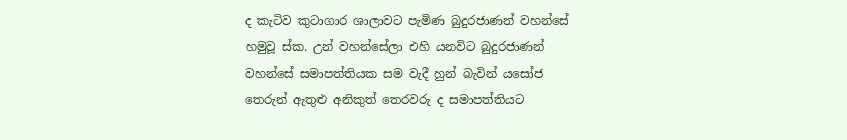ද කැටිව කුටාගාර ශාලාවට පැමිණ බුදුරජාණන් වහන්සේ හමුවූ ස්ක. උන් වහන්සේලා එහි යනවිට බුදුරජාණන් වහන්සේ සමාපත්තියක සම වැදී හුන් බැවින් යසෝජ තෙරුන් ඇතුළු අනිකුත් තෙරවරු ද සමාපත්තියට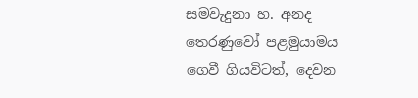සමවැදුනා හ. අනද තෙරණුවෝ පළමුයාමය ගෙවී ගියවිටත්, දෙවන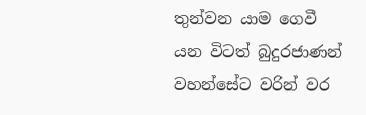තුන්වන යාම ගෙවී යන විටත් බුදුරජාණන් වහන්සේට වරින් වර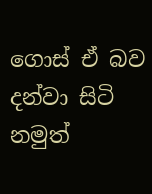ගොස් ඒ බව දන්වා සිටි නමුත්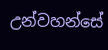උන්වහන්සේ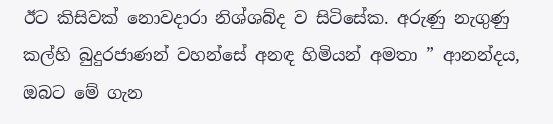ඊට කිසිවක් නොවදාරා නිශ්ශබ්ද ව සිටිසේක. අරුණු නැගුණු කල්හි බුදුරජාණන් වහන්සේ අනඳ හිමියන් අමතා ” ආනන්දය, ඔබට මේ ගැන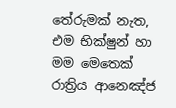තේරුමක් නැත, එම භික්ෂුන් හා මම මෙතෙක් රාත්‍රිය ආනෙඤ්ජ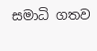සමාධි ගතව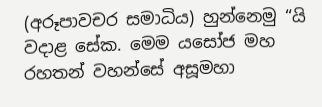(අරූපාවචර සමාධිය) හුන්නෙමු “යි වදාළ සේක. මෙම යසෝජ මහ රහතන් වහන්සේ අසූමහා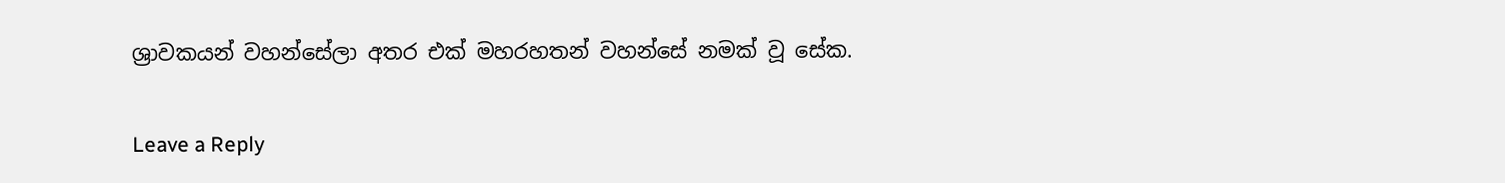ශ්‍රාවකයන් වහන්සේලා අතර එක් මහරහතන් වහන්සේ නමක් වූ සේක.

Leave a Reply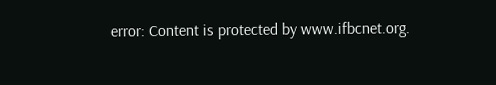error: Content is protected by www.ifbcnet.org.